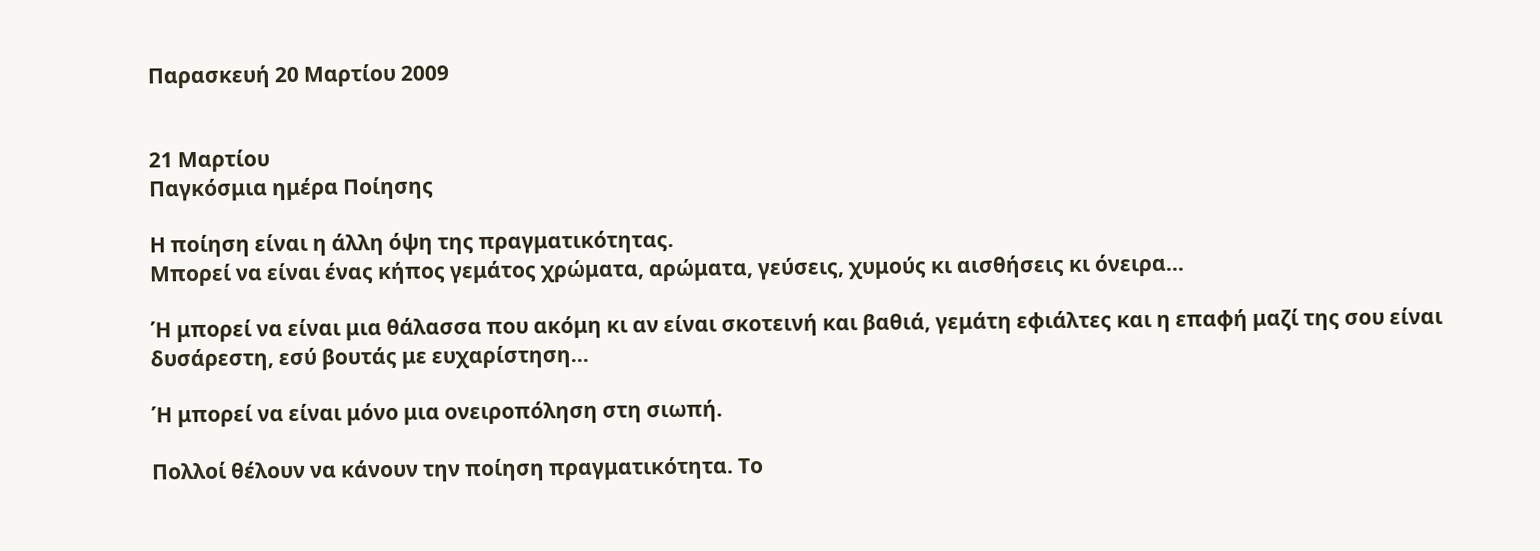Παρασκευή 20 Μαρτίου 2009


21 Μαρτίου
Παγκόσμια ημέρα Ποίησης

Η ποίηση είναι η άλλη όψη της πραγματικότητας.
Μπορεί να είναι ένας κήπος γεμάτος χρώματα, αρώματα, γεύσεις, χυμούς κι αισθήσεις κι όνειρα...

Ή μπορεί να είναι μια θάλασσα που ακόμη κι αν είναι σκοτεινή και βαθιά, γεμάτη εφιάλτες και η επαφή μαζί της σου είναι δυσάρεστη, εσύ βουτάς με ευχαρίστηση...

Ή μπορεί να είναι μόνο μια ονειροπόληση στη σιωπή.

Πολλοί θέλουν να κάνουν την ποίηση πραγματικότητα. Το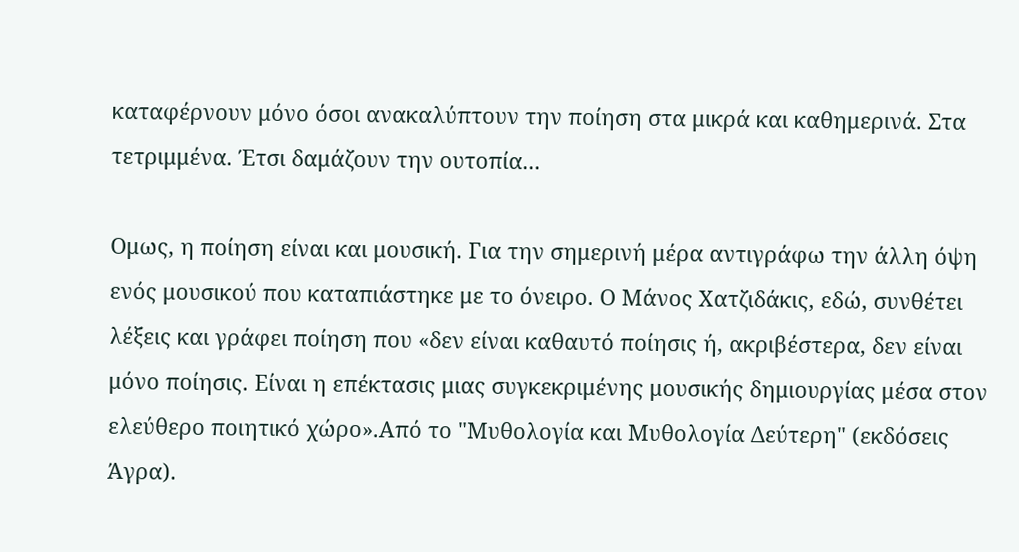καταφέρνουν μόνο όσοι ανακαλύπτουν την ποίηση στα μικρά και καθημερινά. Στα τετριμμένα. Έτσι δαμάζουν την ουτοπία...

Ομως, η ποίηση είναι και μουσική. Για την σημερινή μέρα αντιγράφω την άλλη όψη ενός μουσικού που καταπιάστηκε με το όνειρο. Ο Μάνος Χατζιδάκις, εδώ, συνθέτει λέξεις και γράφει ποίηση που «δεν είναι καθαυτό ποίησις ή, ακριβέστερα, δεν είναι μόνο ποίησις. Είναι η επέκτασις μιας συγκεκριμένης μουσικής δημιουργίας μέσα στον ελεύθερο ποιητικό χώρο».Από το "Μυθολογία και Μυθολογία Δεύτερη" (εκδόσεις Άγρα).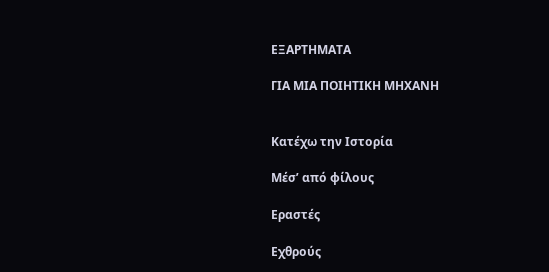ΕΞΑΡΤΗΜΑΤΑ

ΓΙΑ ΜΙΑ ΠΟΙΗΤΙΚΗ ΜΗΧΑΝΗ


Κατέχω την Ιστορία

Μέσ’ από φίλους

Εραστές

Εχθρούς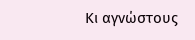Κι αγνώστους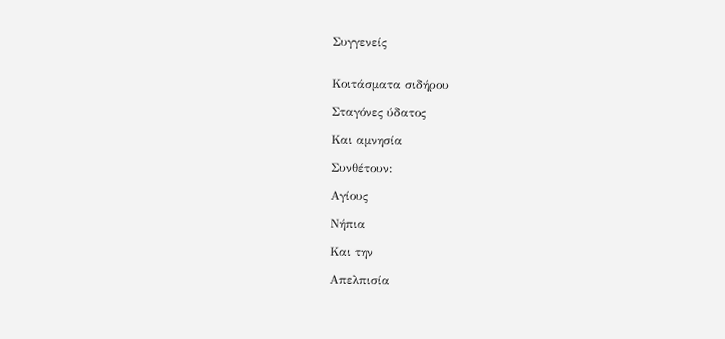Συγγενείς


Κοιτάσματα σιδήρου

Σταγόνες ύδατος

Και αμνησία

Συνθέτουν:

Αγίους

Νήπια

Και την

Απελπισία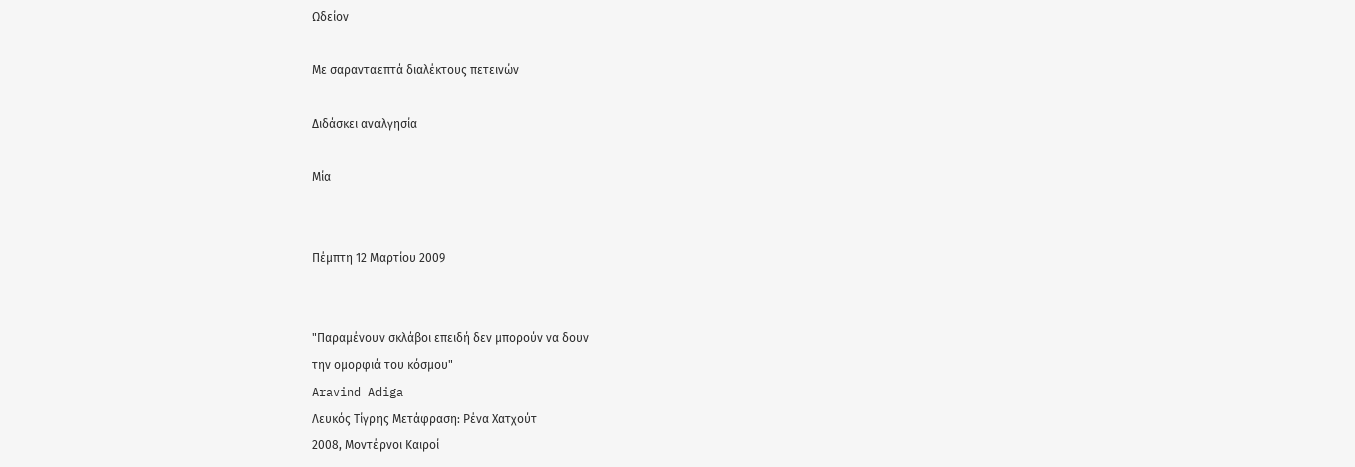Ωδείον

Με σαρανταεπτά διαλέκτους πετεινών

Διδάσκει αναλγησία

Μία


Πέμπτη 12 Μαρτίου 2009


"Παραμένουν σκλάβοι επειδή δεν μπορούν να δουν
την ομορφιά του κόσμου"
Aravind Adiga
Λευκός Τίγρης Μετάφραση: Ρένα Χατχούτ
2008, Μοντέρνοι Καιροί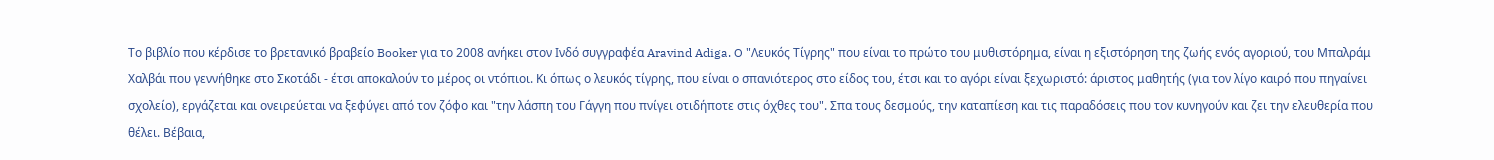Το βιβλίο που κέρδισε το βρετανικό βραβείο Booker για το 2008 ανήκει στον Ινδό συγγραφέα Aravind Adiga. O "Λευκός Τίγρης" που είναι το πρώτο του μυθιστόρημα, είναι η εξιστόρηση της ζωής ενός αγοριού, του Μπαλράμ Χαλβάι που γεννήθηκε στο Σκοτάδι - έτσι αποκαλούν το μέρος οι ντόπιοι. Κι όπως ο λευκός τίγρης, που είναι ο σπανιότερος στο είδος του, έτσι και το αγόρι είναι ξεχωριστό: άριστος μαθητής (για τον λίγο καιρό που πηγαίνει σχολείο), εργάζεται και ονειρεύεται να ξεφύγει από τον ζόφο και "την λάσπη του Γάγγη που πνίγει οτιδήποτε στις όχθες του". Σπα τους δεσμούς, την καταπίεση και τις παραδόσεις που τον κυνηγούν και ζει την ελευθερία που θέλει. Βέβαια,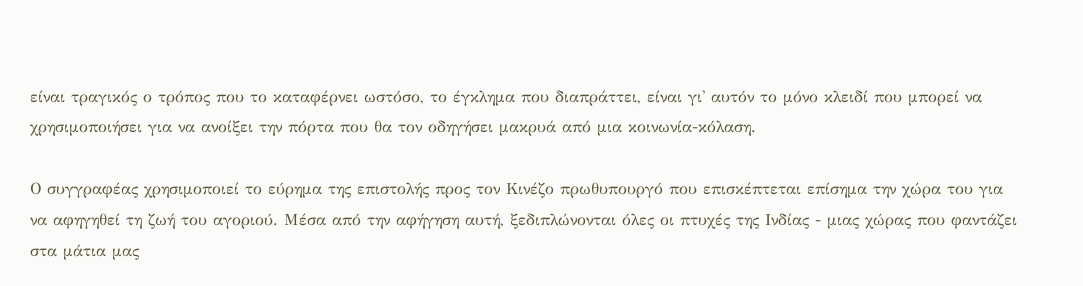είναι τραγικός ο τρόπος που το καταφέρνει ωστόσο, το έγκλημα που διαπράττει, είναι γι' αυτόν το μόνο κλειδί που μπορεί να χρησιμοποιήσει για να ανοίξει την πόρτα που θα τον οδηγήσει μακρυά από μια κοινωνία-κόλαση.

Ο συγγραφέας χρησιμοποιεί το εύρημα της επιστολής προς τον Κινέζο πρωθυπουργό που επισκέπτεται επίσημα την χώρα του για να αφηγηθεί τη ζωή του αγοριού. Μέσα από την αφήγηση αυτή, ξεδιπλώνονται όλες οι πτυχές της Ινδίας - μιας χώρας που φαντάζει στα μάτια μας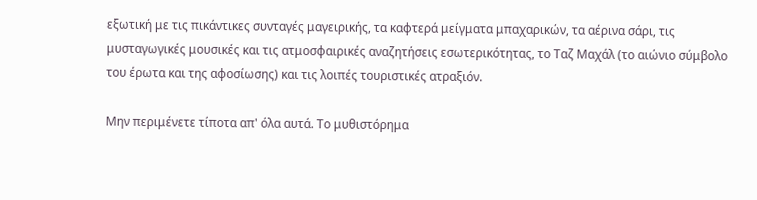εξωτική με τις πικάντικες συνταγές μαγειρικής, τα καφτερά μείγματα μπαχαρικών, τα αέρινα σάρι, τις μυσταγωγικές μουσικές και τις ατμοσφαιρικές αναζητήσεις εσωτερικότητας, το Ταζ Μαχάλ (το αιώνιο σύμβολο του έρωτα και της αφοσίωσης) και τις λοιπές τουριστικές ατραξιόν.

Μην περιμένετε τίποτα απ' όλα αυτά. Το μυθιστόρημα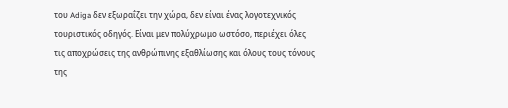του Adiga δεν εξωραΐζει την χώρα, δεν είναι ένας λογοτεχνικός τουριστικός οδηγός. Είναι μεν πολύχρωμο ωστόσο, περιέχει όλες τις αποχρώσεις της ανθρώπινης εξαθλίωσης και όλους τους τόνους της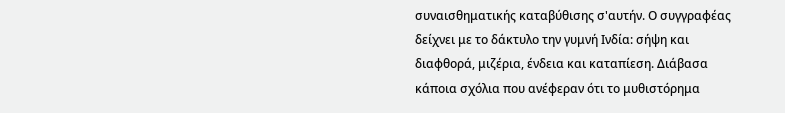συναισθηματικής καταβύθισης σ'αυτήν. Ο συγγραφέας δείχνει με το δάκτυλο την γυμνή Ινδία: σήψη και διαφθορά, μιζέρια, ένδεια και καταπίεση. Διάβασα κάποια σχόλια που ανέφεραν ότι το μυθιστόρημα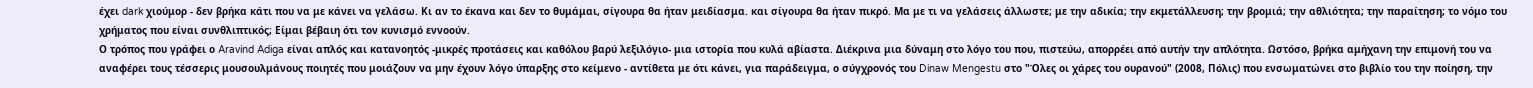έχει dark χιούμορ - δεν βρήκα κάτι που να με κάνει να γελάσω. Κι αν το έκανα και δεν το θυμάμαι, σίγουρα θα ήταν μειδίασμα. και σίγουρα θα ήταν πικρό. Μα με τι να γελάσεις άλλωστε; με την αδικία; την εκμετάλλευση; την βρομιά; την αθλιότητα; την παραίτηση; το νόμο του χρήματος που είναι συνθλιπτικός; Είμαι βέβαιη ότι τον κυνισμό εννοούν.
Ο τρόπος που γράφει ο Aravind Adiga είναι απλός και κατανοητός -μικρές προτάσεις και καθόλου βαρύ λεξιλόγιο- μια ιστορία που κυλά αβίαστα. Διέκρινα μια δύναμη στο λόγο του που, πιστεύω, απορρέει από αυτήν την απλότητα. Ωστόσο, βρήκα αμήχανη την επιμονή του να αναφέρει τους τέσσερις μουσουλμάνους ποιητές που μοιάζουν να μην έχουν λόγο ύπαρξης στο κείμενο - αντίθετα με ότι κάνει, για παράδειγμα, ο σύγχρονός του Dinaw Mengestu στο "Όλες οι χάρες του ουρανού" (2008, Πόλις) που ενσωματώνει στο βιβλίο του την ποίηση, την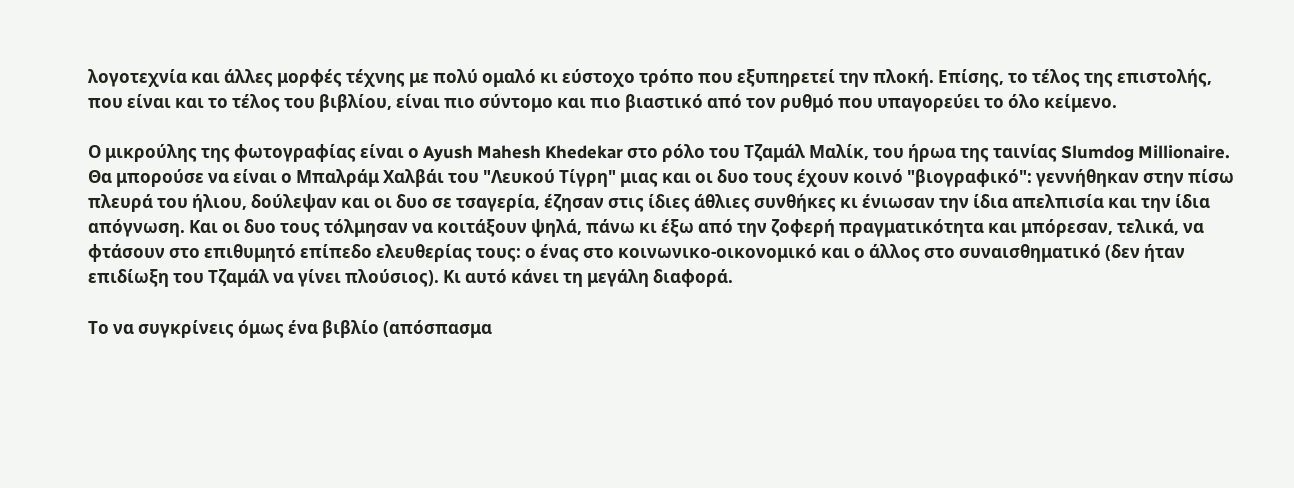λογοτεχνία και άλλες μορφές τέχνης με πολύ ομαλό κι εύστοχο τρόπο που εξυπηρετεί την πλοκή. Επίσης, το τέλος της επιστολής, που είναι και το τέλος του βιβλίου, είναι πιο σύντομο και πιο βιαστικό από τον ρυθμό που υπαγορεύει το όλο κείμενο.

Ο μικρούλης της φωτογραφίας είναι ο Ayush Mahesh Khedekar στο ρόλο του Τζαμάλ Μαλίκ, του ήρωα της ταινίας Slumdog Millionaire. Θα μπορούσε να είναι ο Μπαλράμ Χαλβάι του "Λευκού Τίγρη" μιας και οι δυο τους έχουν κοινό "βιογραφικό": γεννήθηκαν στην πίσω πλευρά του ήλιου, δούλεψαν και οι δυο σε τσαγερία, έζησαν στις ίδιες άθλιες συνθήκες κι ένιωσαν την ίδια απελπισία και την ίδια απόγνωση. Και οι δυο τους τόλμησαν να κοιτάξουν ψηλά, πάνω κι έξω από την ζοφερή πραγματικότητα και μπόρεσαν, τελικά, να φτάσουν στο επιθυμητό επίπεδο ελευθερίας τους: ο ένας στο κοινωνικο-οικονομικό και ο άλλος στο συναισθηματικό (δεν ήταν επιδίωξη του Τζαμάλ να γίνει πλούσιος). Κι αυτό κάνει τη μεγάλη διαφορά.

Το να συγκρίνεις όμως ένα βιβλίο (απόσπασμα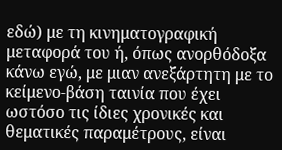εδώ) με τη κινηματογραφική μεταφορά του ή, όπως ανορθόδοξα κάνω εγώ, με μιαν ανεξάρτητη με το κείμενο-βάση ταινία που έχει ωστόσο τις ίδιες χρονικές και θεματικές παραμέτρους, είναι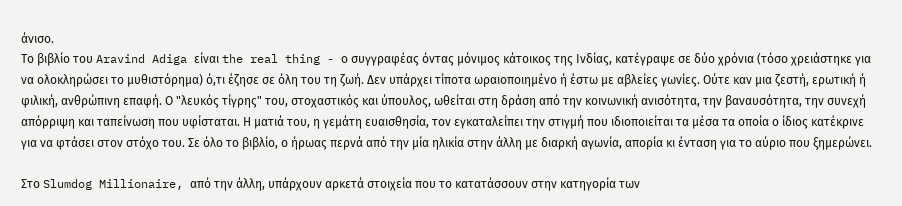άνισο.
Το βιβλίο του Aravind Adiga είναι the real thing - ο συγγραφέας όντας μόνιμος κάτοικος της Ινδίας, κατέγραψε σε δύο χρόνια (τόσο χρειάστηκε για να ολοκληρώσει το μυθιστόρημα) ό,τι έζησε σε όλη του τη ζωή. Δεν υπάρχει τίποτα ωραιοποιημένο ή έστω με αβλείες γωνίες. Ούτε καν μια ζεστή, ερωτική ή φιλική, ανθρώπινη επαφή. Ο "λευκός τίγρης" του, στοχαστικός και ύπουλος, ωθείται στη δράση από την κοινωνική ανισότητα, την βαναυσότητα, την συνεχή απόρριψη και ταπείνωση που υφίσταται. Η ματιά του, η γεμάτη ευαισθησία, τον εγκαταλείπει την στιγμή που ιδιοποιείται τα μέσα τα οποία ο ίδιος κατέκρινε για να φτάσει στον στόχο του. Σε όλο το βιβλίο, ο ήρωας περνά από την μία ηλικία στην άλλη με διαρκή αγωνία, απορία κι ένταση για το αύριο που ξημερώνει.

Στο Slumdog Millionaire, από την άλλη, υπάρχουν αρκετά στοιχεία που το κατατάσσουν στην κατηγορία των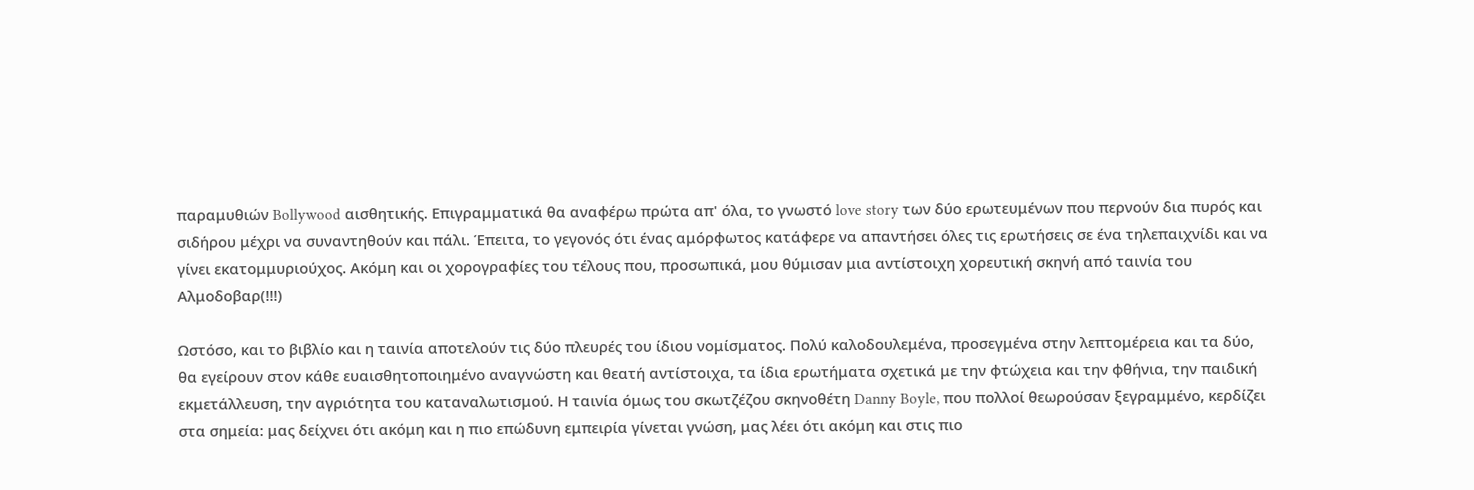παραμυθιών Bollywood αισθητικής. Επιγραμματικά θα αναφέρω πρώτα απ' όλα, το γνωστό love story των δύο ερωτευμένων που περνούν δια πυρός και σιδήρου μέχρι να συναντηθούν και πάλι. Έπειτα, το γεγονός ότι ένας αμόρφωτος κατάφερε να απαντήσει όλες τις ερωτήσεις σε ένα τηλεπαιχνίδι και να γίνει εκατομμυριούχος. Ακόμη και οι χορογραφίες του τέλους που, προσωπικά, μου θύμισαν μια αντίστοιχη χορευτική σκηνή από ταινία του Αλμοδοβαρ(!!!)

Ωστόσο, και το βιβλίο και η ταινία αποτελούν τις δύο πλευρές του ίδιου νομίσματος. Πολύ καλοδουλεμένα, προσεγμένα στην λεπτομέρεια και τα δύο, θα εγείρουν στον κάθε ευαισθητοποιημένο αναγνώστη και θεατή αντίστοιχα, τα ίδια ερωτήματα σχετικά με την φτώχεια και την φθήνια, την παιδική εκμετάλλευση, την αγριότητα του καταναλωτισμού. Η ταινία όμως του σκωτζέζου σκηνοθέτη Danny Boyle, που πολλοί θεωρούσαν ξεγραμμένο, κερδίζει στα σημεία: μας δείχνει ότι ακόμη και η πιο επώδυνη εμπειρία γίνεται γνώση, μας λέει ότι ακόμη και στις πιο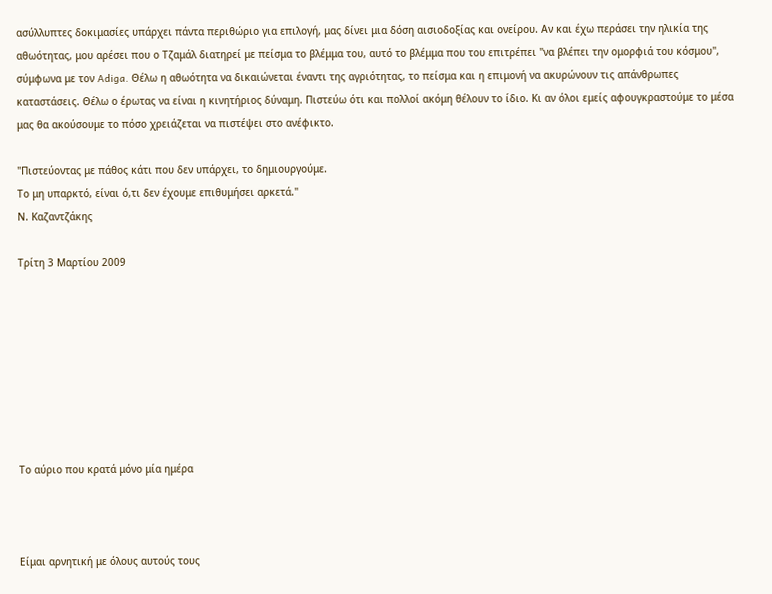ασύλλυπτες δοκιμασίες υπάρχει πάντα περιθώριο για επιλογή, μας δίνει μια δόση αισιοδοξίας και ονείρου. Αν και έχω περάσει την ηλικία της αθωότητας, μου αρέσει που ο Τζαμάλ διατηρεί με πείσμα το βλέμμα του, αυτό το βλέμμα που του επιτρέπει "να βλέπει την ομορφιά του κόσμου", σύμφωνα με τον Adiga. Θέλω η αθωότητα να δικαιώνεται έναντι της αγριότητας, το πείσμα και η επιμονή να ακυρώνουν τις απάνθρωπες καταστάσεις. Θέλω ο έρωτας να είναι η κινητήριος δύναμη. Πιστεύω ότι και πολλοί ακόμη θέλουν το ίδιο. Κι αν όλοι εμείς αφουγκραστούμε το μέσα μας θα ακούσουμε το πόσο χρειάζεται να πιστέψει στο ανέφικτο.

"Πιστεύοντας με πάθος κάτι που δεν υπάρχει, το δημιουργούμε.
Το μη υπαρκτό, είναι ό,τι δεν έχουμε επιθυμήσει αρκετά."
Ν. Καζαντζάκης

Τρίτη 3 Μαρτίου 2009








Το αύριο που κρατά μόνο μία ημέρα



Είμαι αρνητική με όλους αυτούς τους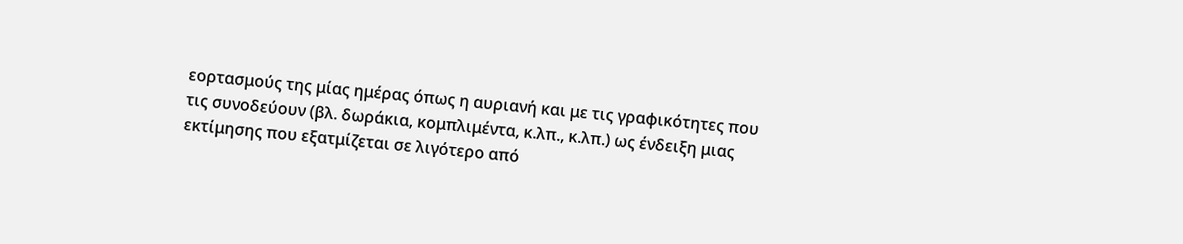εορτασμούς της μίας ημέρας όπως η αυριανή και με τις γραφικότητες που τις συνοδεύουν (βλ. δωράκια, κομπλιμέντα, κ.λπ., κ.λπ.) ως ένδειξη μιας εκτίμησης που εξατμίζεται σε λιγότερο από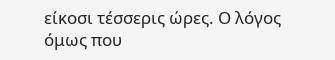είκοσι τέσσερις ώρες. Ο λόγος όμως που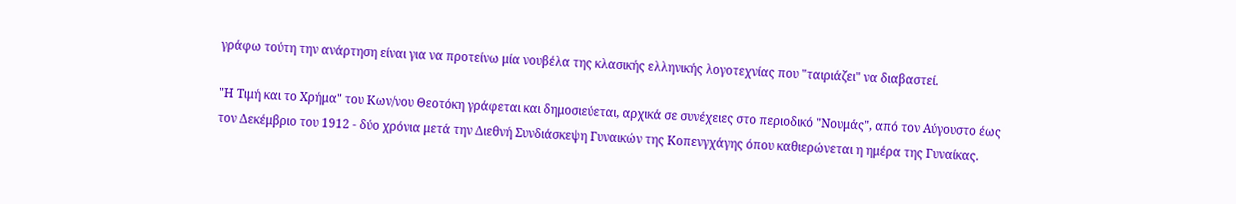γράφω τούτη την ανάρτηση είναι για να προτείνω μία νουβέλα της κλασικής ελληνικής λογοτεχνίας που "ταιριάζει" να διαβαστεί.

"Η Τιμή και το Χρήμα" του Κων/νου Θεοτόκη γράφεται και δημοσιεύεται, αρχικά σε συνέχειες στο περιοδικό "Νουμάς", από τον Αύγουστο έως τον Δεκέμβριο του 1912 - δύο χρόνια μετά την Διεθνή Συνδιάσκεψη Γυναικών της Κοπενγχάγης όπου καθιερώνεται η ημέρα της Γυναίκας.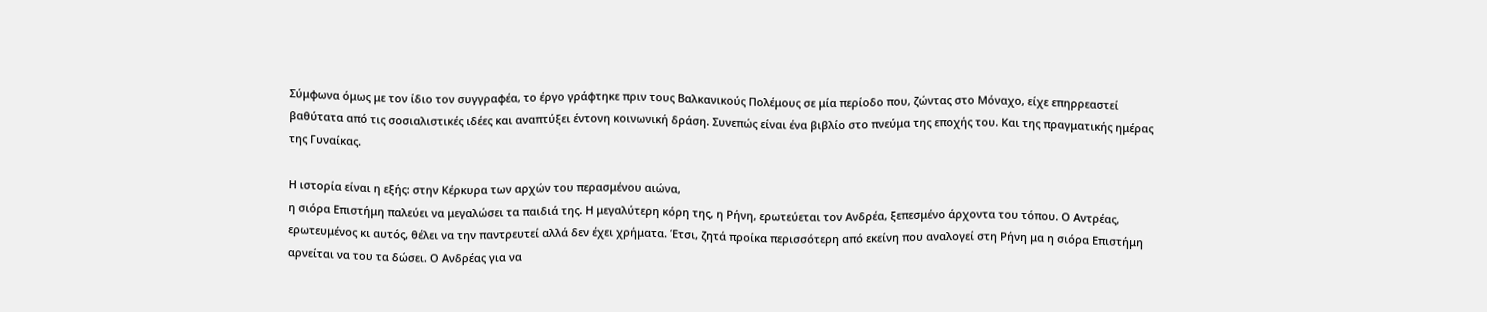Σύμφωνα όμως με τον ίδιο τον συγγραφέα, το έργο γράφτηκε πριν τους Βαλκανικούς Πολέμους σε μία περίοδο που, ζώντας στο Μόναχο, είχε επηρρεαστεί βαθύτατα από τις σοσιαλιστικές ιδέες και αναπτύξει έντονη κοινωνική δράση. Συνεπώς είναι ένα βιβλίο στο πνεύμα της εποχής του. Και της πραγματικής ημέρας της Γυναίκας.

Η ιστορία είναι η εξής: στην Κέρκυρα των αρχών του περασμένου αιώνα,
η σιόρα Επιστήμη παλεύει να μεγαλώσει τα παιδιά της. Η μεγαλύτερη κόρη της, η Ρήνη, ερωτεύεται τον Ανδρέα, ξεπεσμένο άρχοντα του τόπου. Ο Αντρέας, ερωτευμένος κι αυτός, θέλει να την παντρευτεί αλλά δεν έχει χρήματα. Έτσι, ζητά προίκα περισσότερη από εκείνη που αναλογεί στη Ρήνη μα η σιόρα Επιστήμη αρνείται να του τα δώσει. Ο Ανδρέας για να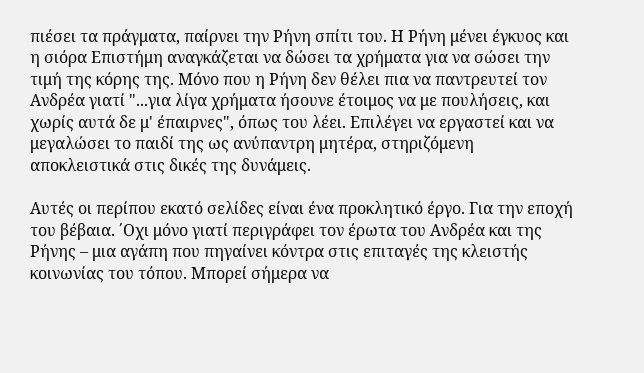πιέσει τα πράγματα, παίρνει την Ρήνη σπίτι του. Η Ρήνη μένει έγκυος και η σιόρα Επιστήμη αναγκάζεται να δώσει τα χρήματα για να σώσει την τιμή της κόρης της. Μόνο που η Ρήνη δεν θέλει πια να παντρευτεί τον Ανδρέα γιατί "...για λίγα χρήματα ήσουνε έτοιμος να με πουλήσεις, και χωρίς αυτά δε μ' έπαιρνες", όπως του λέει. Επιλέγει να εργαστεί και να μεγαλώσει το παιδί της ως ανύπαντρη μητέρα, στηριζόμενη αποκλειστικά στις δικές της δυνάμεις.

Αυτές οι περίπου εκατό σελίδες είναι ένα προκλητικό έργο. Για την εποχή του βέβαια. ΄Οχι μόνο γιατί περιγράφει τον έρωτα του Ανδρέα και της Ρήνης – μια αγάπη που πηγαίνει κόντρα στις επιταγές της κλειστής κοινωνίας του τόπου. Μπορεί σήμερα να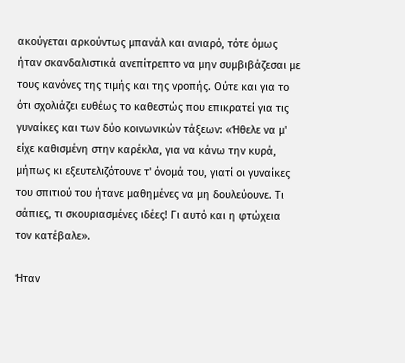ακούγεται αρκούντως μπανάλ και ανιαρό, τότε όμως ήταν σκανδαλιστικά ανεπίτρεπτο να μην συμβιβάζεσαι με τους κανόνες της τιμής και της νροπής. Ούτε και για το ότι σχολιάζει ευθέως το καθεστώς που επικρατεί για τις γυναίκες και των δύο κοινωνικών τάξεων: «Ήθελε να μ' είχε καθισμένη στην καρέκλα, για να κάνω την κυρά, μήπως κι εξευτελιζότουνε τ' όνομά του, γιατί οι γυναίκες του σπιτιού του ήτανε μαθημένες να μη δουλεύουνε. Τι σάπιες, τι σκουριασμένες ιδέες! Γι αυτό και η φτώχεια τον κατέβαλε».

Ήταν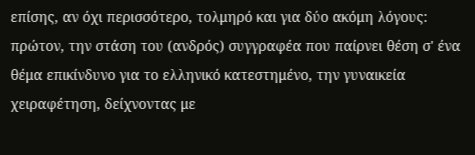επίσης, αν όχι περισσότερο, τολμηρό και για δύο ακόμη λόγους: πρώτον, την στάση του (ανδρός) συγγραφέα που παίρνει θέση σ' ένα θέμα επικίνδυνο για το ελληνικό κατεστημένο, την γυναικεία χειραφέτηση, δείχνοντας με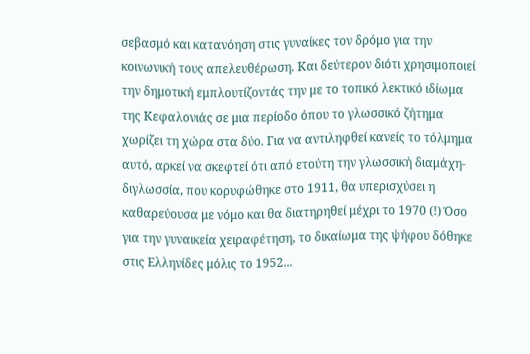σεβασμό και κατανόηση στις γυναίκες τον δρόμο για την κοινωνική τους απελευθέρωση. Και δεύτερον διότι χρησιμοποιεί την δημοτική εμπλουτίζοντάς την με το τοπικό λεκτικό ιδίωμα της Κεφαλονιάς σε μια περίοδο όπου το γλωσσικό ζήτημα χωρίζει τη χώρα στα δύο. Για να αντιληφθεί κανείς το τόλμημα αυτό, αρκεί να σκεφτεί ότι από ετούτη την γλωσσική διαμάχη-διγλωσσία, που κορυφώθηκε στο 1911, θα υπερισχύσει η καθαρεύουσα με νόμο και θα διατηρηθεί μέχρι το 1970 (!) Όσο για την γυναικεία χειραφέτηση, το δικαίωμα της ψήφου δόθηκε στις Ελληνίδες μόλις το 1952...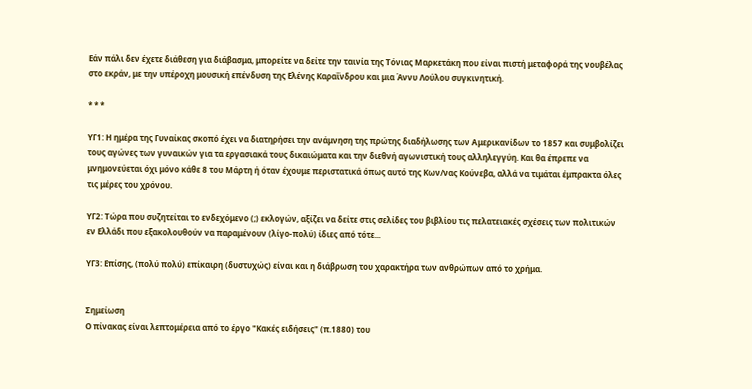Εάν πάλι δεν έχετε διάθεση για διάβασμα, μπορείτε να δείτε την ταινία της Τόνιας Μαρκετάκη που είναι πιστή μεταφορά της νουβέλας στο εκράν, με την υπέροχη μουσική επένδυση της Ελένης Καραΐνδρου και μια Άννυ Λούλου συγκινητική.

* * *

ΥΓ1: Η ημέρα της Γυναίκας σκοπό έχει να διατηρήσει την ανάμνηση της πρώτης διαδήλωσης των Αμερικανίδων το 1857 και συμβολίζει τους αγώνες των γυναικών για τα εργασιακά τους δικαιώματα και την διεθνή αγωνιστική τους αλληλεγγύη. Και θα έπρεπε να μνημονεύεται όχι μόνο κάθε 8 του Μάρτη ή όταν έχουμε περιστατικά όπως αυτό της Κων/νας Κούνεβα, αλλά να τιμάται έμπρακτα όλες τις μέρες του χρόνου.

ΥΓ2: Τώρα που συζητείται το ενδεχόμενο (;) εκλογών, αξίζει να δείτε στις σελίδες του βιβλίου τις πελατειακές σχέσεις των πολιτικών εν Ελλάδι που εξακολουθούν να παραμένουν (λίγο-πολύ) ίδιες από τότε...

ΥΓ3: Επίσης, (πολύ πολύ) επίκαιρη (δυστυχώς) είναι και η διάβρωση του χαρακτήρα των ανθρώπων από το χρήμα.


Σημείωση
Ο πίνακας είναι λεπτομέρεια από το έργο "Κακές ειδήσεις" (π.1880) του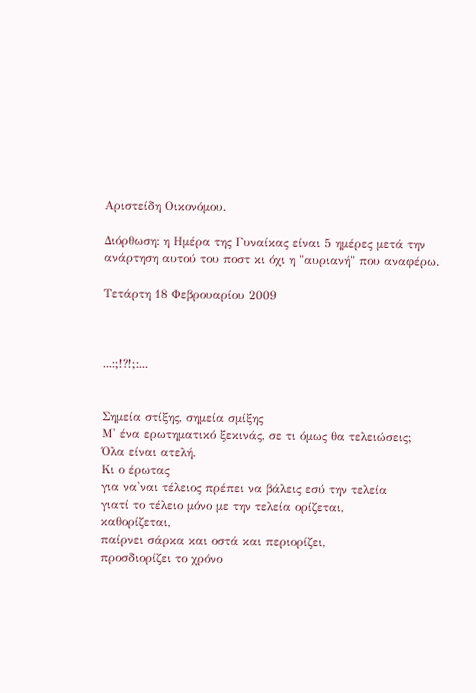Αριστείδη Οικονόμου.

Διόρθωση: η Ημέρα της Γυναίκας είναι 5 ημέρες μετά την ανάρτηση αυτού του ποστ κι όχι η "αυριανή" που αναφέρω.

Τετάρτη 18 Φεβρουαρίου 2009



...:;!?!;:...


Σημεία στίξης, σημεία σμίξης
Μ' ένα ερωτηματικό ξεκινάς, σε τι όμως θα τελειώσεις;
Όλα είναι ατελή.
Κι ο έρωτας
για να'ναι τέλειος πρέπει να βάλεις εσύ την τελεία
γιατί το τέλειο μόνο με την τελεία ορίζεται,
καθορίζεται,
παίρνει σάρκα και οστά και περιορίζει,
προσδιορίζει το χρόνο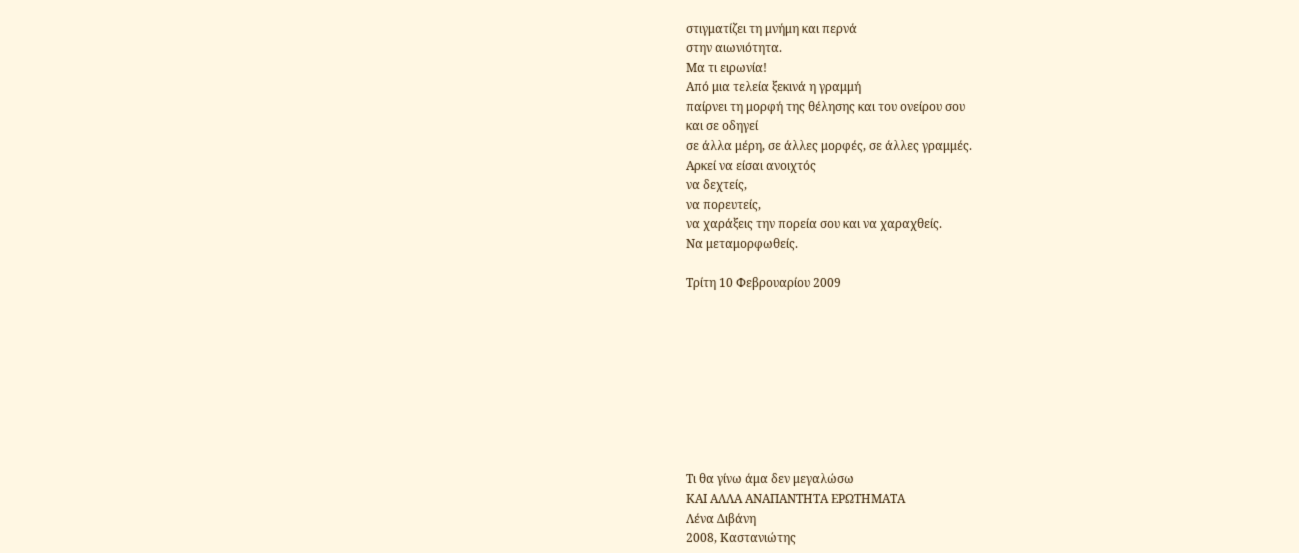στιγματίζει τη μνήμη και περνά
στην αιωνιότητα.
Μα τι ειρωνία!
Από μια τελεία ξεκινά η γραμμή
παίρνει τη μορφή της θέλησης και του ονείρου σου
και σε οδηγεί
σε άλλα μέρη, σε άλλες μορφές, σε άλλες γραμμές.
Αρκεί να είσαι ανοιχτός
να δεχτείς,
να πορευτείς,
να χαράξεις την πορεία σου και να χαραχθείς.
Να μεταμορφωθείς.

Τρίτη 10 Φεβρουαρίου 2009









Τι θα γίνω άμα δεν μεγαλώσω
ΚΑΙ ΑΛΛΑ ΑΝΑΠΑΝΤΗΤΑ ΕΡΩΤΗΜΑΤΑ
Λένα Διβάνη
2008, Καστανιώτης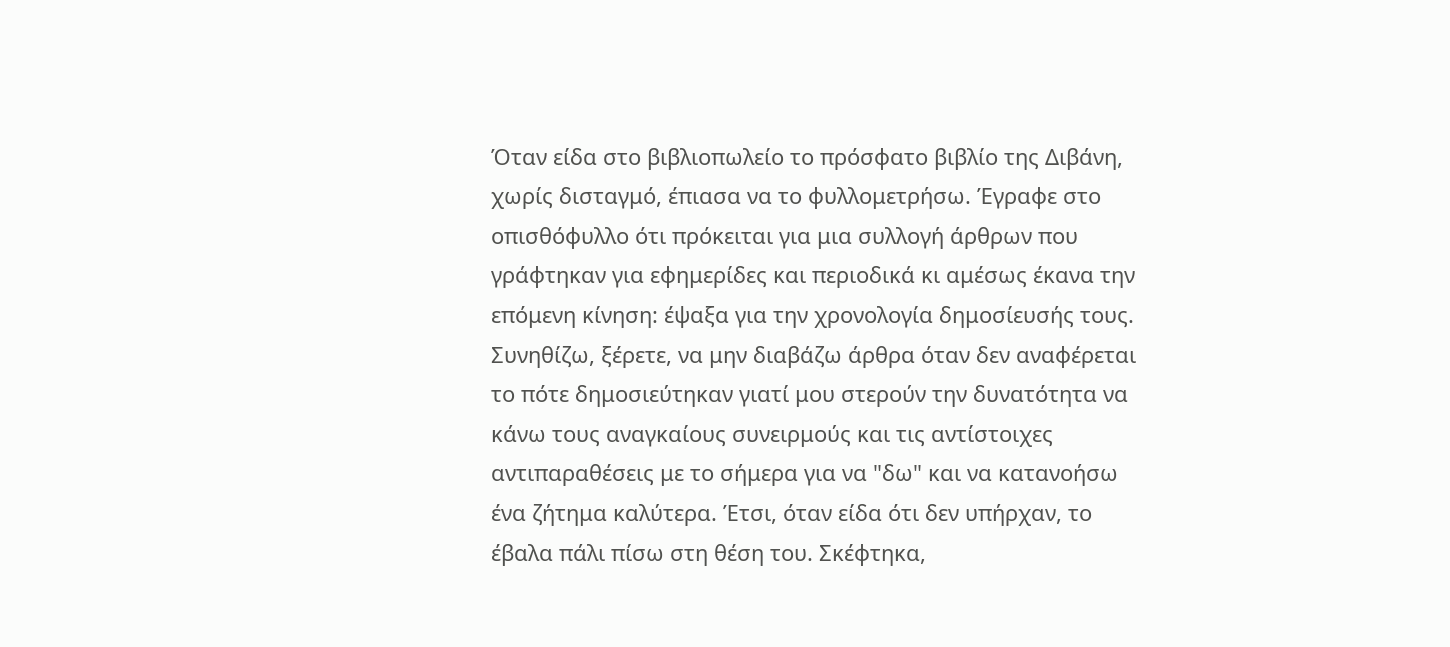Όταν είδα στο βιβλιοπωλείο το πρόσφατο βιβλίο της Διβάνη, χωρίς δισταγμό, έπιασα να το φυλλομετρήσω. Έγραφε στο οπισθόφυλλο ότι πρόκειται για μια συλλογή άρθρων που γράφτηκαν για εφημερίδες και περιοδικά κι αμέσως έκανα την επόμενη κίνηση: έψαξα για την χρονολογία δημοσίευσής τους. Συνηθίζω, ξέρετε, να μην διαβάζω άρθρα όταν δεν αναφέρεται το πότε δημοσιεύτηκαν γιατί μου στερούν την δυνατότητα να κάνω τους αναγκαίους συνειρμούς και τις αντίστοιχες αντιπαραθέσεις με το σήμερα για να "δω" και να κατανοήσω ένα ζήτημα καλύτερα. Έτσι, όταν είδα ότι δεν υπήρχαν, το έβαλα πάλι πίσω στη θέση του. Σκέφτηκα,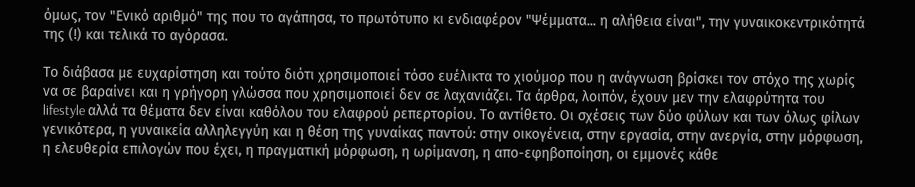όμως, τον "Ενικό αριθμό" της που το αγάπησα, το πρωτότυπο κι ενδιαφέρον "Ψέμματα... η αλήθεια είναι", την γυναικοκεντρικότητά της (!) και τελικά το αγόρασα.

Το διάβασα με ευχαρίστηση και τούτο διότι χρησιμοποιεί τόσο ευέλικτα το χιούμορ που η ανάγνωση βρίσκει τον στόχο της χωρίς να σε βαραίνει και η γρήγορη γλώσσα που χρησιμοποιεί δεν σε λαχανιάζει. Τα άρθρα, λοιπόν, έχουν μεν την ελαφρύτητα του lifestyle αλλά τα θέματα δεν είναι καθόλου του ελαφρού ρεπερτορίου. Το αντίθετο. Οι σχέσεις των δύο φύλων και των όλως φίλων γενικότερα, η γυναικεία αλληλεγγύη και η θέση της γυναίκας παντού: στην οικογένεια, στην εργασία, στην ανεργία, στην μόρφωση, η ελευθερία επιλογών που έχει, η πραγματική μόρφωση, η ωρίμανση, η απο-εφηβοποίηση, οι εμμονές κάθε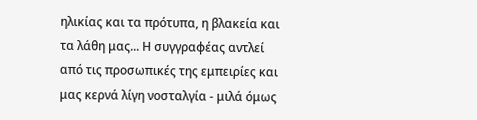ηλικίας και τα πρότυπα, η βλακεία και τα λάθη μας... Η συγγραφέας αντλεί από τις προσωπικές της εμπειρίες και μας κερνά λίγη νοσταλγία - μιλά όμως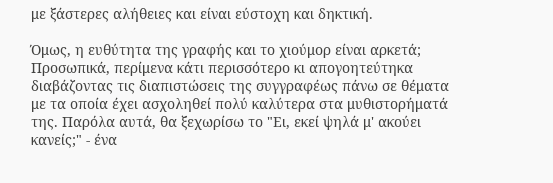με ξάστερες αλήθειες και είναι εύστοχη και δηκτική.

Όμως, η ευθύτητα της γραφής και το χιούμορ είναι αρκετά; Προσωπικά, περίμενα κάτι περισσότερο κι απογοητεύτηκα διαβάζοντας τις διαπιστώσεις της συγγραφέως πάνω σε θέματα με τα οποία έχει ασχοληθεί πολύ καλύτερα στα μυθιστορήματά της. Παρόλα αυτά, θα ξεχωρίσω το "Ει, εκεί ψηλά μ' ακούει κανείς;" - ένα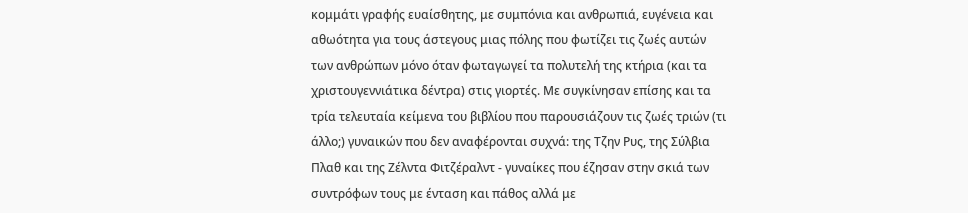κομμάτι γραφής ευαίσθητης, με συμπόνια και ανθρωπιά, ευγένεια και αθωότητα για τους άστεγους μιας πόλης που φωτίζει τις ζωές αυτών των ανθρώπων μόνο όταν φωταγωγεί τα πολυτελή της κτήρια (και τα χριστουγεννιάτικα δέντρα) στις γιορτές. Με συγκίνησαν επίσης και τα τρία τελευταία κείμενα του βιβλίου που παρουσιάζουν τις ζωές τριών (τι άλλο;) γυναικών που δεν αναφέρονται συχνά: της Τζην Ρυς, της Σύλβια Πλαθ και της Ζέλντα Φιτζέραλντ - γυναίκες που έζησαν στην σκιά των συντρόφων τους με ένταση και πάθος αλλά με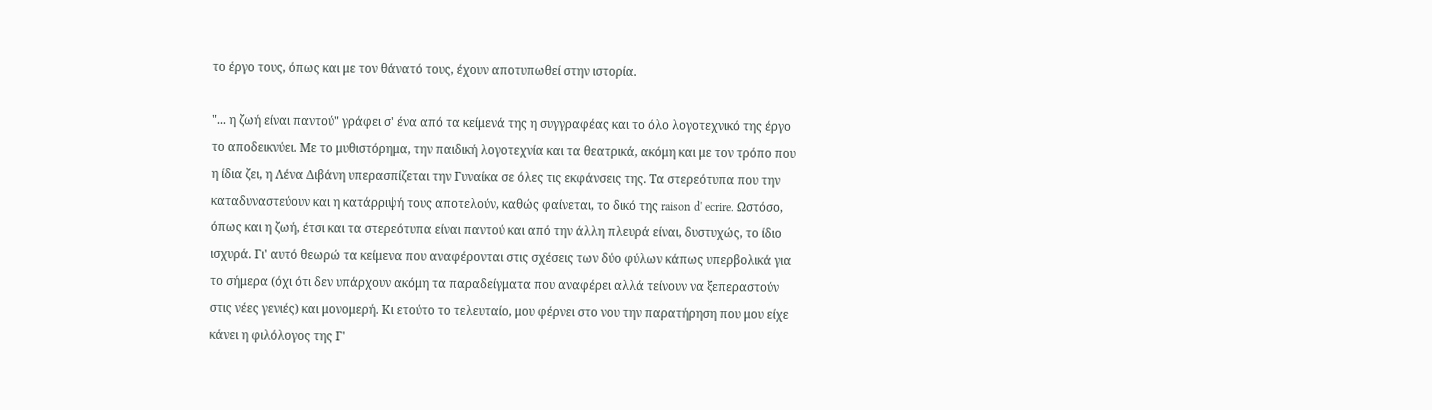το έργο τους, όπως και με τον θάνατό τους, έχουν αποτυπωθεί στην ιστορία.

"... η ζωή είναι παντού" γράφει σ' ένα από τα κείμενά της η συγγραφέας και το όλο λογοτεχνικό της έργο το αποδεικνύει. Με το μυθιστόρημα, την παιδική λογοτεχνία και τα θεατρικά, ακόμη και με τον τρόπο που η ίδια ζει, η Λένα Διβάνη υπερασπίζεται την Γυναίκα σε όλες τις εκφάνσεις της. Τα στερεότυπα που την καταδυναστεύουν και η κατάρριψή τους αποτελούν, καθώς φαίνεται, το δικό της raison d' ecrire. Ωστόσο, όπως και η ζωή, έτσι και τα στερεότυπα είναι παντού και από την άλλη πλευρά είναι, δυστυχώς, το ίδιο ισχυρά. Γι' αυτό θεωρώ τα κείμενα που αναφέρονται στις σχέσεις των δύο φύλων κάπως υπερβολικά για το σήμερα (όχι ότι δεν υπάρχουν ακόμη τα παραδείγματα που αναφέρει αλλά τείνουν να ξεπεραστούν στις νέες γενιές) και μονομερή. Κι ετούτο το τελευταίο, μου φέρνει στο νου την παρατήρηση που μου είχε κάνει η φιλόλογος της Γ'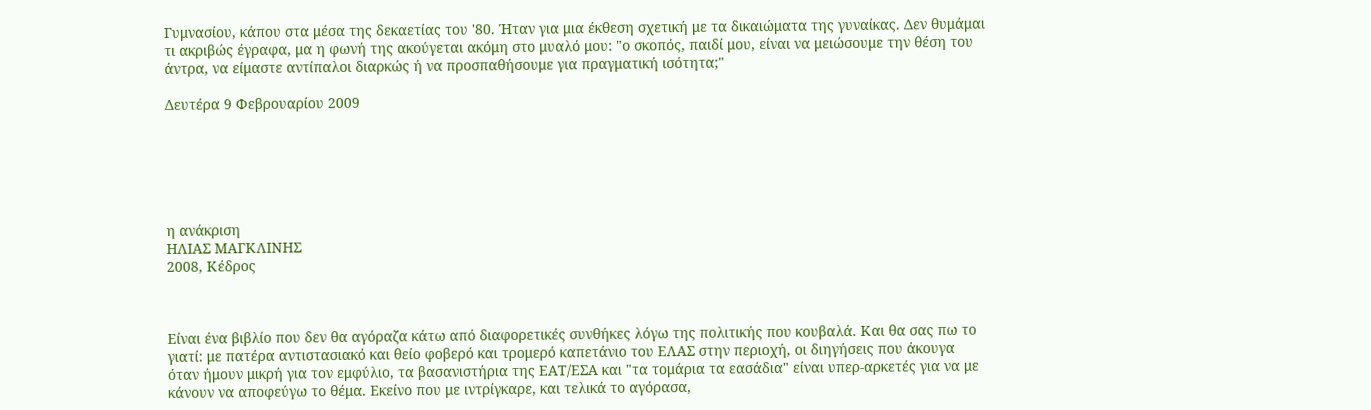Γυμνασίου, κάπου στα μέσα της δεκαετίας του '80. Ήταν για μια έκθεση σχετική με τα δικαιώματα της γυναίκας. Δεν θυμάμαι τι ακριβώς έγραφα, μα η φωνή της ακούγεται ακόμη στο μυαλό μου: "ο σκοπός, παιδί μου, είναι να μειώσουμε την θέση του άντρα, να είμαστε αντίπαλοι διαρκώς ή να προσπαθήσουμε για πραγματική ισότητα;"

Δευτέρα 9 Φεβρουαρίου 2009






η ανάκριση
ΗΛΙΑΣ ΜΑΓΚΛΙΝΗΣ
2008, Κέδρος



Είναι ένα βιβλίο που δεν θα αγόραζα κάτω από διαφορετικές συνθήκες λόγω της πολιτικής που κουβαλά. Και θα σας πω το γιατί: με πατέρα αντιστασιακό και θείο φοβερό και τρομερό καπετάνιο του ΕΛΑΣ στην περιοχή, οι διηγήσεις που άκουγα όταν ήμουν μικρή για τον εμφύλιο, τα βασανιστήρια της ΕΑΤ/ΕΣΑ και "τα τομάρια τα εασάδια" είναι υπερ-αρκετές για να με κάνουν να αποφεύγω το θέμα. Εκείνο που με ιντρίγκαρε, και τελικά το αγόρασα,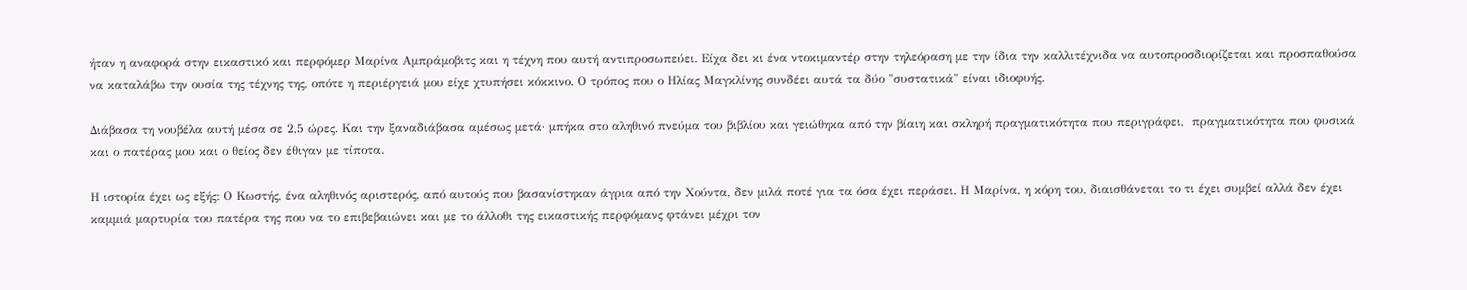ήταν η αναφορά στην εικαστικό και περφόμερ Μαρίνα Αμπράμοβιτς και η τέχνη που αυτή αντιπροσωπεύει. Είχα δει κι ένα ντοκιμαντέρ στην τηλεόραση με την ίδια την καλλιτέχνιδα να αυτοπροσδιορίζεται και προσπαθούσα να καταλάβω την ουσία της τέχνης της, οπότε η περιέργειά μου είχε χτυπήσει κόκκινο. Ο τρόπος που ο Ηλίας Μαγκλίνης συνδέει αυτά τα δύο "συστατικά" είναι ιδιοφυής.

Διάβασα τη νουβέλα αυτή μέσα σε 2,5 ώρες. Και την ξαναδιάβασα αμέσως μετά· μπήκα στο αληθινό πνεύμα του βιβλίου και γειώθηκα από την βίαιη και σκληρή πραγματικότητα που περιγράφει,  πραγματικότητα που φυσικά και ο πατέρας μου και ο θείος δεν έθιγαν με τίποτα.

Η ιστορία έχει ως εξής: Ο Κωστής, ένα αληθινός αριστερός, από αυτούς που βασανίστηκαν άγρια από την Χούντα, δεν μιλά ποτέ για τα όσα έχει περάσει. Η Μαρίνα, η κόρη του, διαισθάνεται το τι έχει συμβεί αλλά δεν έχει καμμιά μαρτυρία του πατέρα της που να το επιβεβαιώνει και με το άλλοθι της εικαστικής περφόμανς φτάνει μέχρι τον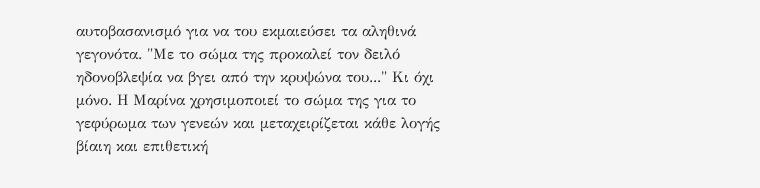αυτοβασανισμό για να του εκμαιεύσει τα αληθινά γεγονότα. "Με το σώμα της προκαλεί τον δειλό ηδονοβλεψία να βγει από την κρυψώνα του..." Κι όχι μόνο. Η Μαρίνα χρησιμοποιεί το σώμα της για το γεφύρωμα των γενεών και μεταχειρίζεται κάθε λογής βίαιη και επιθετική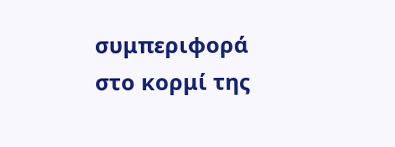συμπεριφορά στο κορμί της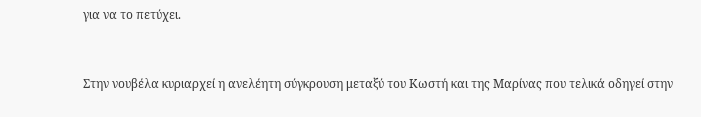για να το πετύχει.


Στην νουβέλα κυριαρχεί η ανελέητη σύγκρουση μεταξύ του Κωστή και της Μαρίνας που τελικά οδηγεί στην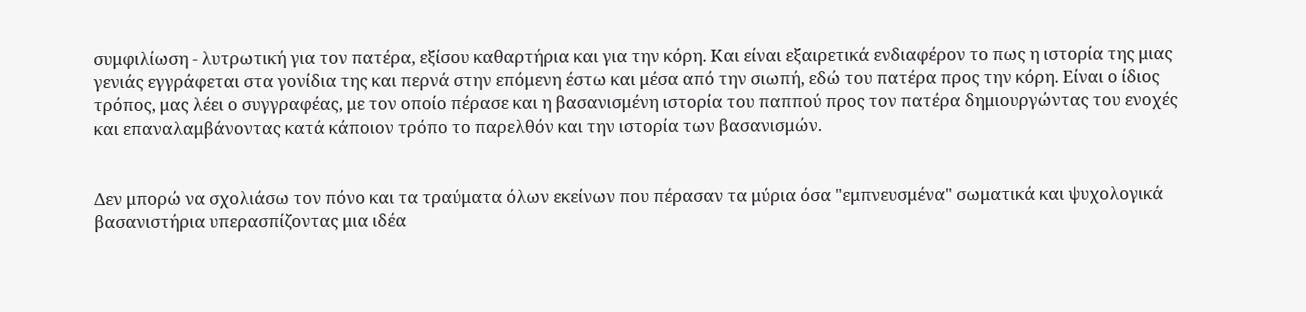συμφιλίωση - λυτρωτική για τον πατέρα, εξίσου καθαρτήρια και για την κόρη. Και είναι εξαιρετικά ενδιαφέρον το πως η ιστορία της μιας γενιάς εγγράφεται στα γονίδια της και περνά στην επόμενη έστω και μέσα από την σιωπή, εδώ του πατέρα προς την κόρη. Είναι ο ίδιος τρόπος, μας λέει ο συγγραφέας, με τον οποίο πέρασε και η βασανισμένη ιστορία του παππού προς τον πατέρα δημιουργώντας του ενοχές και επαναλαμβάνοντας κατά κάποιον τρόπο το παρελθόν και την ιστορία των βασανισμών.


Δεν μπορώ να σχολιάσω τον πόνο και τα τραύματα όλων εκείνων που πέρασαν τα μύρια όσα "εμπνευσμένα" σωματικά και ψυχολογικά βασανιστήρια υπερασπίζοντας μια ιδέα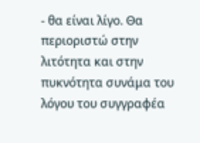- θα είναι λίγο. Θα περιοριστώ στην λιτότητα και στην πυκνότητα συνάμα του λόγου του συγγραφέα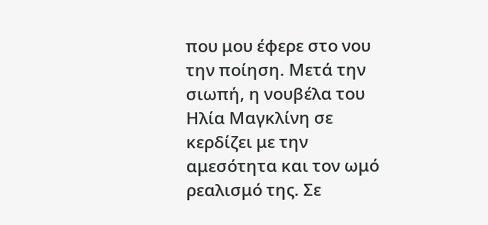που μου έφερε στο νου την ποίηση. Μετά την σιωπή, η νουβέλα του Ηλία Μαγκλίνη σε κερδίζει με την αμεσότητα και τον ωμό ρεαλισμό της. Σε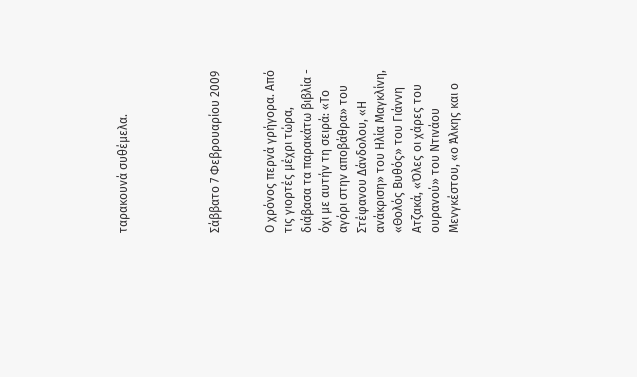ταρακουνά συθέμελα.




Σάββατο 7 Φεβρουαρίου 2009


Ο χρόνος περνά γρήγορα. Από τις γιορτές μέχρι τώρα, διάβασα τα παρακάτω βιβλία - όχι με αυτήν τη σειρά: «Το αγόρι στην αποβάθρα» του Στέφανου Δάνδολου, «Η ανάκριση» του Ηλία Μαγκλίνη, «Θολός Βυθός» του Γιάννη Ατζακά, «Όλες οι χάρες του ουρανού» του Ντινάου Μενγκέστου, «ο Άλκης και ο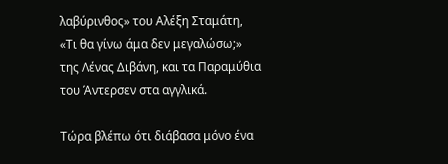λαβύρινθος» του Αλέξη Σταμάτη, «Τι θα γίνω άμα δεν μεγαλώσω;» της Λένας Διβάνη, και τα Παραμύθια του Άντερσεν στα αγγλικά.

Τώρα βλέπω ότι διάβασα μόνο ένα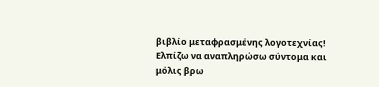βιβλίο μεταφρασμένης λογοτεχνίας! Ελπίζω να αναπληρώσω σύντομα και μόλις βρω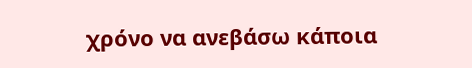χρόνο να ανεβάσω κάποια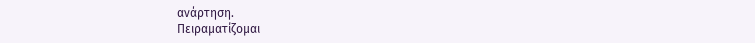ανάρτηση.
Πειραματίζομαι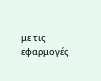με τις εφαρμογές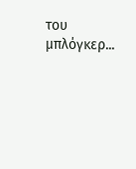του μπλόγκερ...